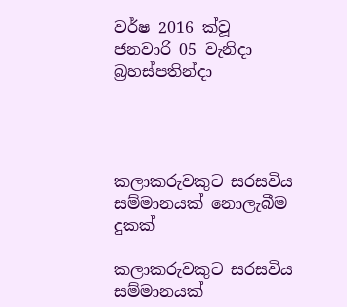වර්ෂ 2016 ක්වූ ජනවාරි 05 වැනිදා බ්‍රහස්පතින්දා




කලාකරුවකුට සරසවිය සම්මානයක් නොලැබීම දුකක්

කලාකරුවකුට සරසවිය සම්මානයක්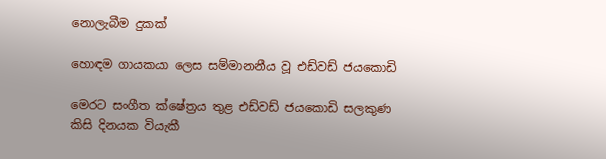නොලැබීම දුකක්

හොඳම ගායකයා ලෙස සම්මානනීය වූ එඩ්වඩ් ජයකොඩි

මෙරට සංගීත ක්ෂේත්‍රය තුළ එඩ්වඩ් ජයකොඩි සලකුණ කිසි දිනයක වියැකී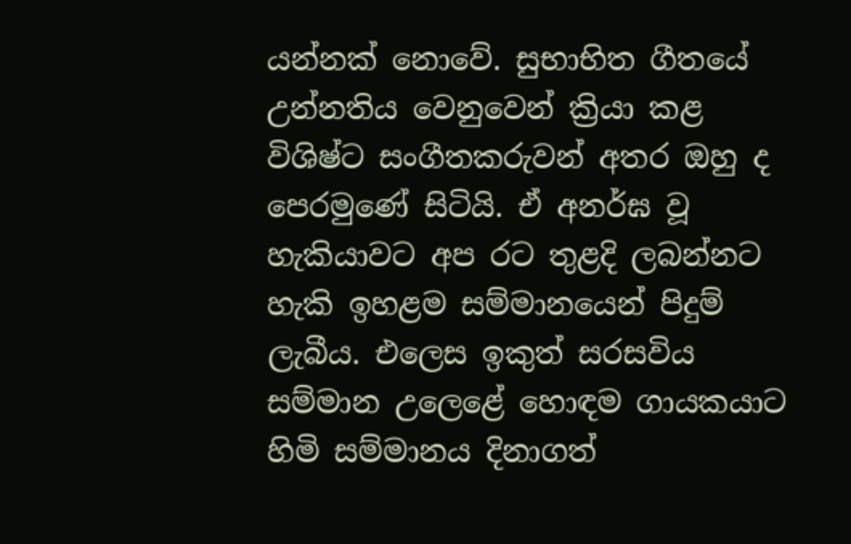යන්නක් නොවේ. සුභාභිත ගීතයේ උන්නතිය වෙනුවෙන් ක්‍රියා කළ විශිෂ්ට සංගීතකරුවන් අතර ඔහු ද පෙරමුණේ සිටියි. ඒ අනර්ඝ වූ හැකියාවට අප රට තුළදි ලබන්නට හැකි ඉහළම සම්මානයෙන් පිදුම් ලැබීය. එලෙස ඉකුත් සරසවිය සම්මාන උලෙළේ හොඳම ගායකයාට හිමි සම්මානය දිනාගත්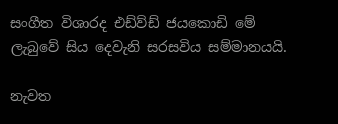සංගීත විශාරද එඩ්ව්ඩ් ජයකොඩි මේ ලැබුවේ සිය දෙවැනි සරසවිය සම්මානයයි.

නැවත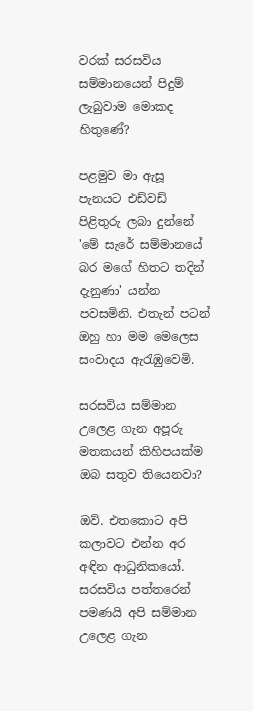වරක් සරසවිය සම්මානයෙන් පිදුම් ලැබුවාම මොකද හිතුණේ?

පළමුව මා ඇසූ පැනයට එඩ්වඩ් පිළිතුරු ලබා දුන්නේ 'මේ සැරේ සම්මානයේ බර මගේ හිතට තදින් දැනුණා' යන්න පවසමිනි. එතැන් පටන් ඔහු හා මම මෙලෙස සංවාදය ඇරැඹුවෙමි.

සරසවිය සම්මාන උලෙළ ගැන අපූරු මතකයන් කිහිපයක්ම ඔබ සතුව තියෙනවා?

ඔව්. එතකොට අපි කලාවට එන්න අර අඳින ආධුනිකයෝ. සරසවිය පත්තරෙන් පමණයි අපි සම්මාන උලෙළ ගැන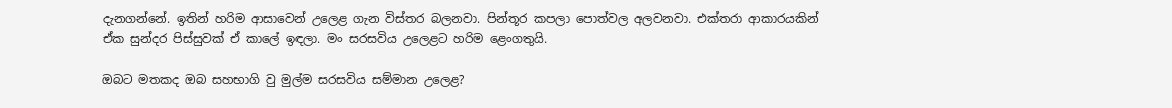දැනගන්නේ. ඉතින් හරිම ආසාවෙන් උලෙළ ගැන විස්තර බලනවා. පින්තූර කපලා පොත්වල අලවනවා. එක්තරා ආකාරයකින් ඒක සුන්දර පිස්සුවක් ඒ කාලේ ඉඳලා. මං සරසවිය උලෙළට හරිම ළෙංගතුයි.

ඔබට මතකද ඔබ සහභාගි වු මුල්ම සරසවිය සම්මාන උලෙළ?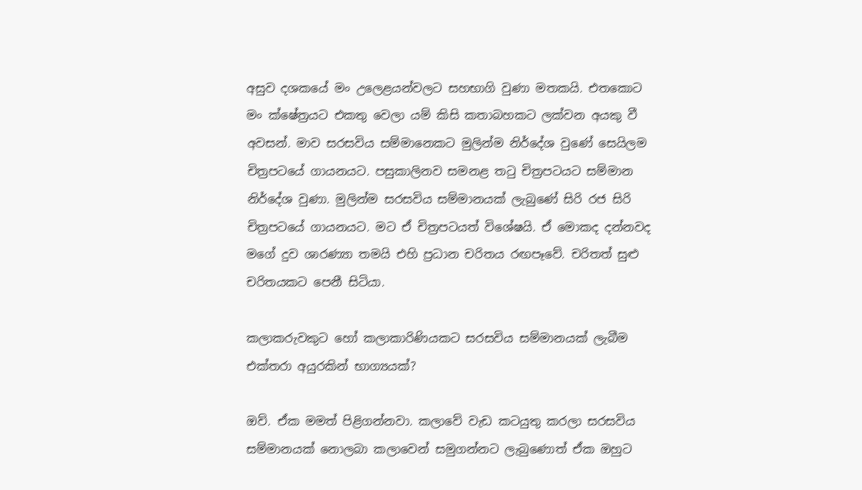අසුව දශකයේ මං උලෙළයන්වලට සහභාගි වුණා මතකයි. එතකොට මං ක්ෂේත්‍රයට එකතු වෙලා යම් කිසි කතාබහකට ලක්වන අයකු වී අවසන්. මාව සරසවිය සම්මානෙකට මුලින්ම නිර්දේශ වුණේ සෙයිලම චිත්‍රපටයේ ගායනයට. පසුකාලිනව සමනළ තටු චිත්‍රපටයට සම්මාන නිර්දේශ වුණා. මුලින්ම සරසවිය සම්මානයක් ලැබුණේ සිරි රජ සිරි චිත්‍රපටයේ ගායනයට. මට ඒ චිත්‍රපටයත් විශේෂයි. ඒ මොකද දන්නවද මගේ දුව ශාරණ්‍යා තමයි එහි ප්‍රධාන චරිතය රඟපෑවේ. චරිතත් සුළු චරිතයකට පෙනී සිටියා.

කලාකරුවකුට හෝ කලාකාරිණියකට සරසවිය සම්මානයක් ලැබීම එක්තරා අයුරකින් භාග්‍යයක්?

ඔව්. ඒක මමත් පිළිගන්නවා. කලාවේ වැඩ කටයුතු කරලා සරසවිය සම්මානයක් නොලබා කලාවෙන් සමුගන්නට ලැබුණොත් ඒක ඔහුට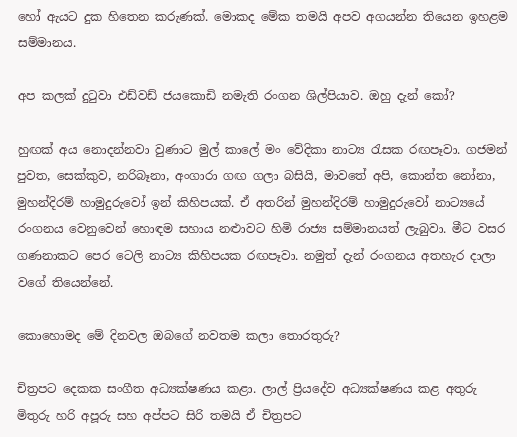හෝ ඇයට දුක හිතෙන කරුණක්. මොකද මේක තමයි අපව අගයන්න තියෙන ඉහළම සම්මානය.

අප කලක් දුටුවා එඩ්වඩ් ජයකොඩි නමැති රංගන ශිල්පියාව. ඔහු දැන් කෝ?

හුඟක් අය නොදන්නවා වුණාට මුල් කාලේ මං වේදිකා නාට්‍ය රැසක රඟපෑවා. ගජමන් පුවත, සෙක්කුව, නරිබෑනා, අංගාරා ගඟ ගලා බසියි, මාවතේ අපි, කොන්ත නෝනා, මුහන්දිරම් හාමුදුරුවෝ ඉන් කිහිපයක්. ඒ අතරින් මුහන්දිරම් හාමුදුරුවෝ නාට්‍යයේ රංගනය වෙනුවෙන් හොඳම සහාය නළුාවට හිමි රාජ්‍ය සම්මානයත් ලැබුවා. මීට වසර ගණනාකට පෙර ටෙලි නාට්‍ය කිහිපයක රඟපෑවා. නමුත් දැන් රංගනය අතහැර දාලා වගේ තියෙන්නේ.

කොහොමද මේ දිනවල ඔබගේ නවතම කලා තොරතුරු?

චිත්‍රපට දෙකක සංගීත අධ්‍යක්ෂණය කළා. ලාල් ප්‍රියදේව අධ්‍යක්ෂණය කළ අතුරු මිතුරු හරි අපූරු සහ අප්පට සිරි තමයි ඒ චිත්‍රපට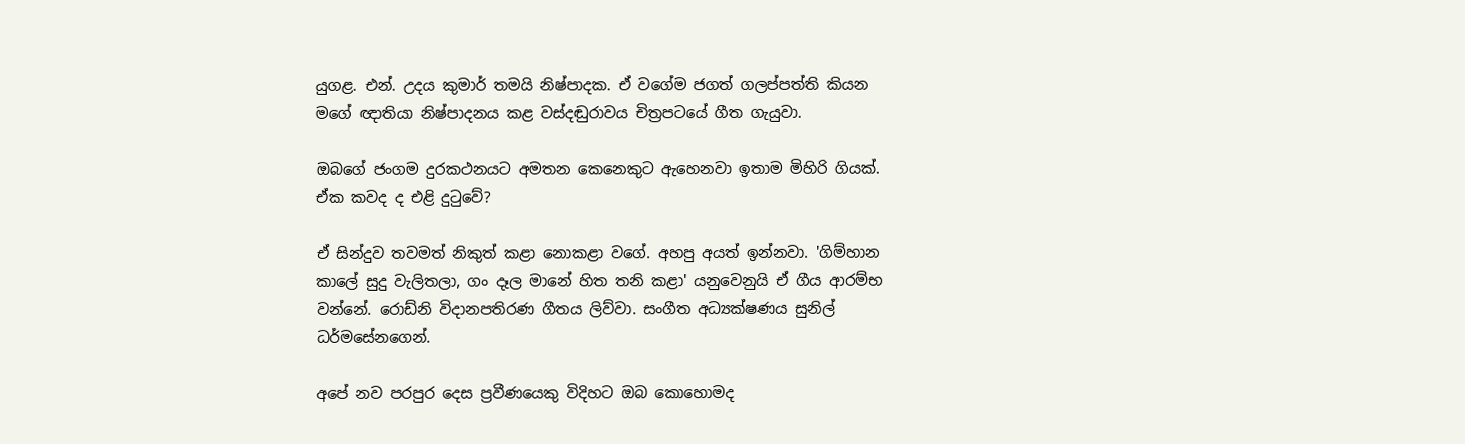යුගළ. එන්. උදය කුමාර් තමයි නිෂ්පාදක. ඒ වගේම ජගත් ගලප්පත්ති කියන මගේ ඥාතියා නිෂ්පාදනය කළ වස්දඬුරාවය චිත්‍රපටයේ ගීත ගැයුවා.

ඔබගේ ජංගම දුරකථනයට අමතන කෙනෙකුට ඇහෙනවා ඉතාම මිහිරි ගියක්. ඒක කවද ද එළි දුටුවේ?

ඒ සින්දුව තවමත් නිකුත් කළා නොකළා වගේ. අහපු අයත් ඉන්නවා. 'ගිම්හාන කාලේ සුදු වැලිතලා, ගං දෑල මානේ හිත තනි කළා' යනුවෙනුයි ඒ ගීය ආරම්භ වන්නේ. රොඩ්නි විදානපතිරණ ගීතය ලිව්වා. සංගීත අධ්‍යක්ෂණය සුනිල් ධර්මසේනගෙන්.

අපේ නව පරපුර දෙස ප්‍රවීණයෙකු විදිහට ඔබ කොහොමද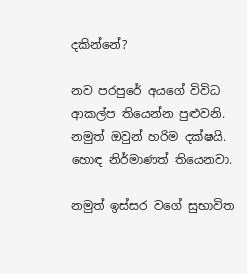දකින්නේ?

නව පරපුරේ අයගේ විවිධ ආකල්ප තියෙන්න පුළුවනි. නමුත් ඔවුන් හරිම දක්ෂයි. හොඳ නිර්මාණත් තියෙනවා.

නමුත් ඉස්සර වගේ සුභාවිත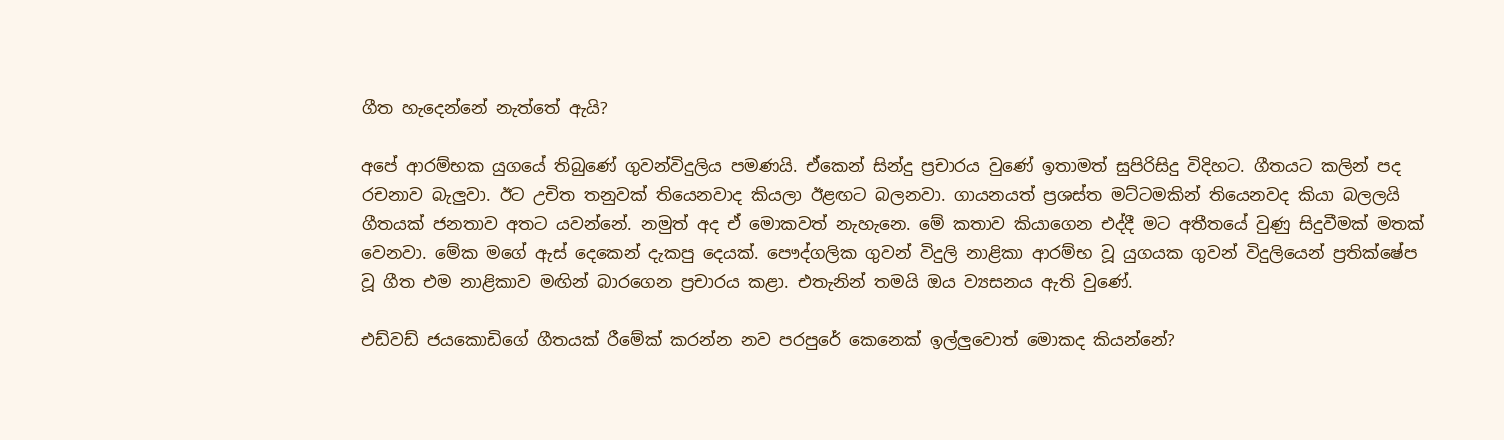ගීත හැදෙන්නේ නැත්තේ ඇයි?

අපේ ආරම්භක යුගයේ තිබුණේ ගුවන්විදුලිය පමණයි. ඒකෙන් සින්දු ප්‍රචාරය වුණේ ඉතාමත් සුපිරිසිදු විදිහට. ගීතයට කලින් පද රචනාව බැලුවා. ඊට උචිත තනුවක් තියෙනවාද කියලා ඊළඟට බලනවා. ගායනයත් ප්‍රශස්ත මට්ටමකින් තියෙනවද කියා බලලයි ගීතයක් ජනතාව අතට යවන්නේ. නමුත් අද ඒ මොකවත් නැහැනෙ. මේ කතාව කියාගෙන එද්දී මට අතීතයේ වුණු සිදුවීමක් මතක් වෙනවා. මේක මගේ ඇස් දෙකෙන් දැකපු දෙයක්. පෞද්ගලික ගුවන් විදුලි නාළිකා ආරම්භ වූ යුගයක ගුවන් විදුලියෙන් ප්‍රතික්ෂේප වූ ගීත එම නාළිකාව මඟින් බාරගෙන ප්‍රචාරය කළා. එතැනින් තමයි ඔය ව්‍යසනය ඇති වුණේ.

එඩ්වඩ් ජයකොඩිගේ ගීතයක් රීමේක් කරන්න නව පරපුරේ කෙනෙක් ඉල්ලුවොත් මොකද කියන්නේ?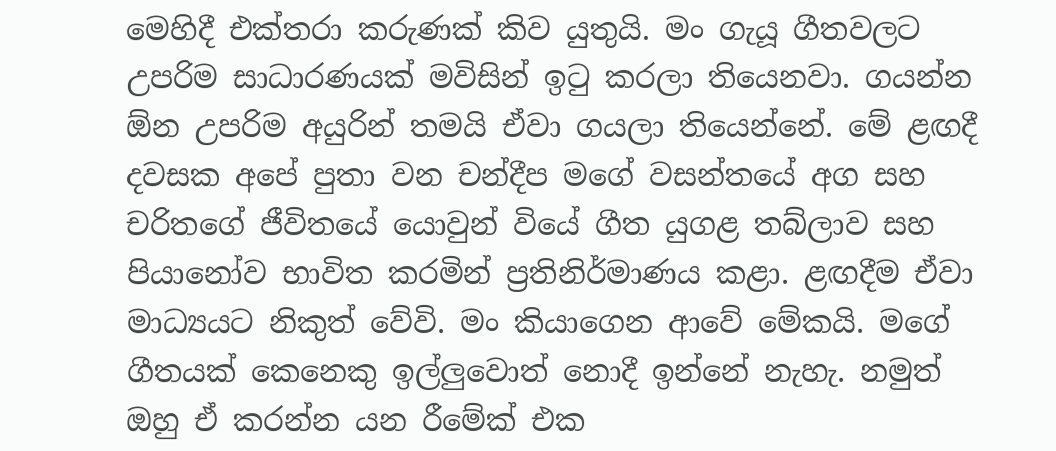මෙහිදී එක්තරා කරුණක් කිව යුතුයි. මං ගැයූ ගීතවලට උපරිම සාධාරණයක් මවිසින් ඉටු කරලා තියෙනවා. ගයන්න ඕන උපරිම අයුරින් තමයි ඒවා ගයලා තියෙන්නේ. මේ ළඟදී දවසක අපේ පුතා වන චන්දීප මගේ වසන්තයේ අග සහ චරිතගේ ජීවිතයේ යොවුන් වියේ ගීත යුගළ තබ්ලාව සහ පියානෝව භාවිත කරමින් ප්‍රතිනිර්මාණය කළා. ළඟදීම ඒවා මාධ්‍යයට නිකුත් වේවි. මං කියාගෙන ආවේ මේකයි. මගේ ගීතයක් කෙනෙකු ඉල්ලුවොත් නොදී ඉන්නේ නැහැ. නමුත් ඔහු ඒ කරන්න යන රීමේක් එක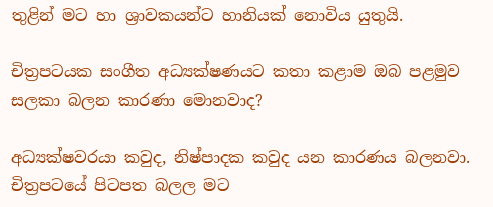තුළින් මට හා ශ්‍රාවකයන්ට හානියක් නොවිය යුතුයි.

චිත්‍රපටයක සංගීත අධ්‍යක්ෂණයට කතා කළාම ඔබ පළමුව සලකා බලන කාරණා මොනවාද?

අධ්‍යක්ෂවරයා කවුද, නිෂ්පාදක කවුද යන කාරණය බලනවා. චිත්‍රපටයේ පිටපත බලල මට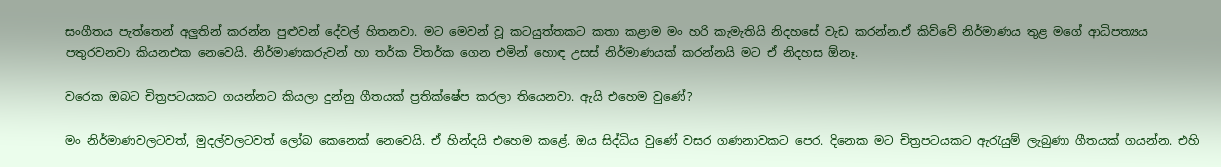සංගීතය පැත්තෙන් අලුතින් කරන්න පුළුවන් දේවල් හිතනවා. මට මෙවන් වූ කටයුත්තකට කතා කළාම මං හරි කැමැතියි නිදහසේ වැඩ කරන්න.ඒ කිව්වේ නිර්මාණය තුළ මගේ ආධිපත්‍යය පතුරවනවා කියනඑක නෙවෙයි. නිර්මාණකරුවන් හා තර්ක විතර්ක ගෙන එමින් හොඳ උසස් නිර්මාණයක් කරන්නයි මට ඒ නිදහස ඕනෑ.

වරෙක ඔබට චිත්‍රපටයකට ගයන්නට කියලා දුන්නු ගීතයක් ප්‍රතික්ෂේප කරලා තියෙනවා. ඇයි එහෙම වුණේ?

මං නිර්මාණවලටවත්, මුදල්වලටවත් ලෝබ කෙනෙක් නෙවෙයි. ඒ හින්දයි එහෙම කළේ. ඔය සිද්ධිය වුණේ වසර ගණනාවකට පෙර. දිනෙක මට චිත්‍රපටයකට ඇරැයුම් ලැබුණා ගීතයක් ගයන්න. එහි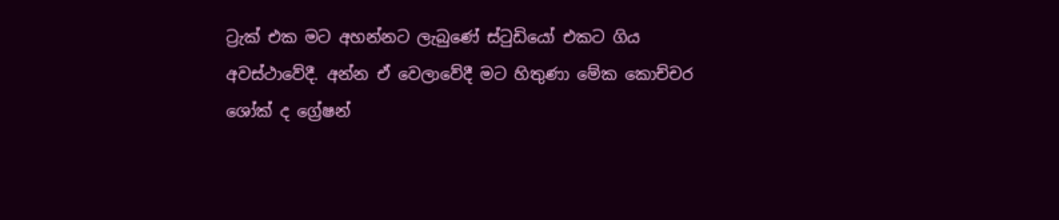ට්‍රැක් එක මට අහන්නට ලැබුණේ ස්ටුඩියෝ එකට ගිය අවස්ථාවේදී. අන්න ඒ වෙලාවේදී මට හිතුණා මේක කොච්චර ශෝක් ද ග්‍රේෂන්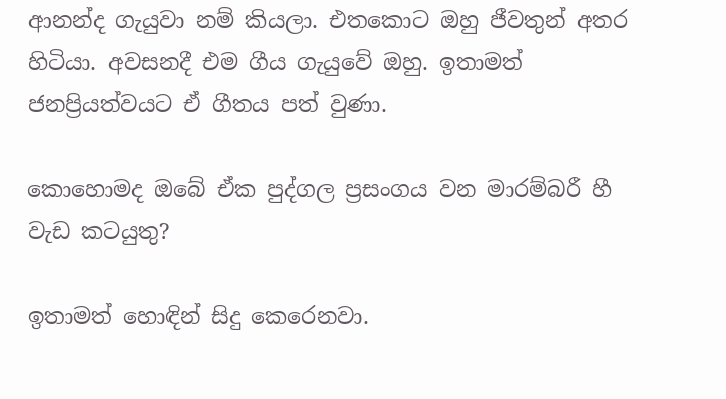ආනන්ද ගැයුවා නම් කියලා. එතකොට ඔහු ජීවතුන් අතර හිටියා. අවසනදී එම ගීය ගැයුවේ ඔහු. ඉතාමත් ජනප්‍රියත්වයට ඒ ගීතය පත් වුණා.

කොහොමද ඔබේ ඒක පුද්ගල ප්‍රසංගය වන මාරම්බරී හී වැඩ කටයුතු?

ඉතාමත් හොඳින් සිදු කෙරෙනවා.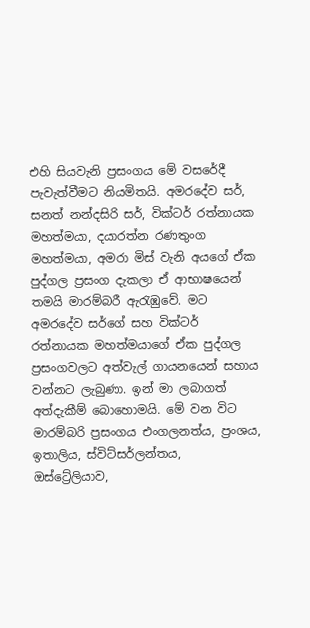එහි සියවැනි ප්‍රසංගය මේ වසරේදී පැවැත්වීමට නියමිතයි. අමරදේව සර්, සනත් නන්දසිරි සර්, වික්ටර් රත්නායක මහත්මයා, දයාරත්න රණතුංග මහත්මයා, අමරා මිස් වැනි අයගේ ඒක පුද්ගල ප්‍රසංග දැකලා ඒ ආභාෂයෙන් තමයි මාරම්බරී ඇරැඹුවේ. මට අමරදේව සර්ගේ සහ වික්ටර් රත්නායක මහත්මයාගේ ඒක පුද්ගල ප්‍රසංගවලට අත්වැල් ගායනයෙන් සහාය වන්නට ලැබුණා. ඉන් මා ලබාගත් අත්දැකීම් බොහොමයි. මේ වන විට මාරම්බරි ප්‍රසංගය එංගලනත්ය, ප්‍රංශය, ඉතාලිය, ස්විට්සර්ලන්තය, ඔස්ට්‍රේලියාව,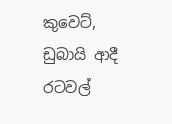කුවෙට්, ඩුබායි ආදී රටවල්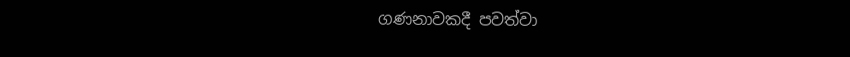ගණනාවකදී පවත්වා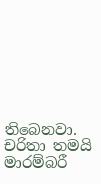තිබෙනවා. චරිතා තමයි මාරම්බරී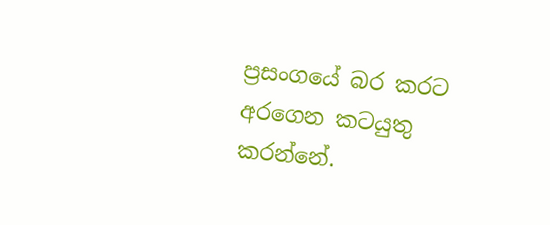ප්‍රසංගයේ බර කරට අරගෙන කටයුතු කරන්නේ.